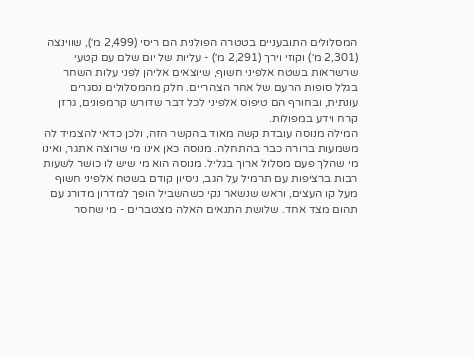המסלולים התובעניים בטטרה הפולנית הם ריסי (2,499 מ׳), שווינצה (2,301 מ׳) וקוזי וירך (2,291 מ׳) - עליות של יום שלם עם קטעי שרשראות בשטח אלפיני חשוף, שיוצאים אליהן לפני עלות השחר בגלל סופות הרעם של אחר הצהריים. חלק מהמסלולים נסגרים עונתית, ובחורף הם טיפוס אלפיני לכל דבר שדורש קרמפונים, גרזן קרח וידע במפולות.
המילה מנוסה עובדת קשה מאוד בהקשר הזה, ולכן כדאי להצמיד לה משמעות ברורה כבר בהתחלה. מנוסה כאן אינו מי שרוצה אתגר, ואינו מי שהלך פעם מסלול ארוך בגליל. מנוסה הוא מי שיש לו כושר לשעות רבות ברציפות עם תרמיל על הגב, ניסיון קודם בשטח אלפיני חשוף מעל קו העצים, וראש שנשאר נקי כשהשביל הופך למדרון מדורג עם תהום מצד אחד. שלושת התנאים האלה מצטברים - מי שחסר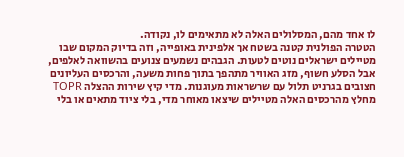לו אחד מהם, המסלולים האלה לא מתאימים לו, נקודה.
הטטרה הפולנית קטנה בשטח אך אלפינית באופייה, וזה בדיוק המקום שבו מטיילים ישראלים נוטים לטעות. הגבהים נשמעים צנועים בהשוואה לאלפים, אבל הסלע חשוף, מזג האוויר מתהפך בתוך פחות משעה, והרכסים העליונים חצובים בגרניט תלול עם שרשראות מעוגנות. מדי קיץ שירות ההצלה TOPR מחלץ מהרכסים האלה מטיילים שיצאו מאוחר מדי, בלי ציוד מתאים או בלי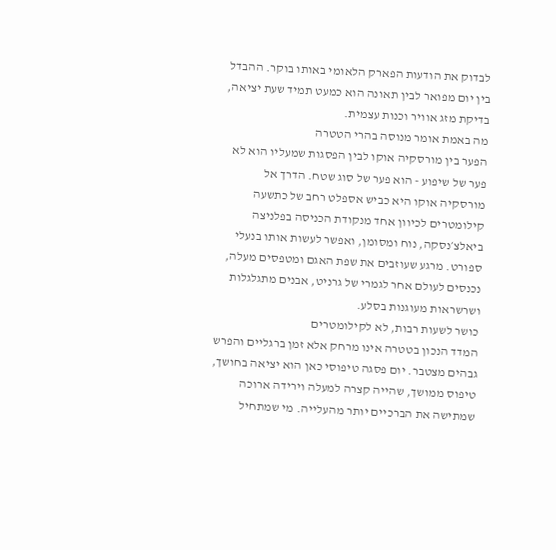לבדוק את הודעות הפארק הלאומי באותו בוקר. ההבדל בין יום מפואר לבין תאונה הוא כמעט תמיד שעת יציאה, בדיקת מזג אוויר וכנות עצמית.
מה באמת אומר מנוסה בהרי הטטרה
הפער בין מורסקיה אוקו לבין הפסגות שמעליו הוא לא פער של שיפוע - הוא פער של סוג שטח. הדרך אל מורסקיה אוקו היא כביש אספלט רחב של כתשעה קילומטרים לכיוון אחד מנקודת הכניסה בפלניצה ביאלצ׳נסקה, נוח ומסומן, ואפשר לעשות אותו בנעלי ספורט. מרגע שעוזבים את שפת האגם ומטפסים מעלה, נכנסים לעולם אחר לגמרי של גרניט, אבנים מתגלגלות ושרשראות מעוגנות בסלע.
כושר לשעות רבות, לא לקילומטרים
המדד הנכון בטטרה אינו מרחק אלא זמן ברגליים והפרש גבהים מצטבר. יום פסגה טיפוסי כאן הוא יציאה בחושך, טיפוס ממושך, שהייה קצרה למעלה וירידה ארוכה שמתישה את הברכיים יותר מהעלייה. מי שמתחיל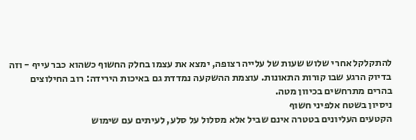להתקלקל אחרי שלוש שעות של עלייה רצופה, ימצא את עצמו בחלק החשוף כשהוא כבר עייף - וזה בדיוק הרגע שבו קורות התאונות. עוצמת ההשקעה נמדדת גם באיכות הירידה: רוב החילוצים בהרים מתרחשים בכיוון מטה.
ניסיון בשטח אלפיני חשוף
הקטעים העליונים בטטרה אינם שביל אלא מסלול על סלע, לעיתים עם שימוש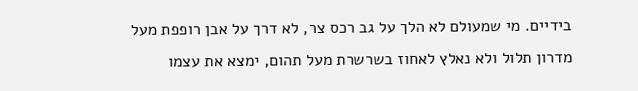בידיים. מי שמעולם לא הלך על גב רכס צר, לא דרך על אבן רופפת מעל מדרון תלול ולא נאלץ לאחוז בשרשרת מעל תהום, ימצא את עצמו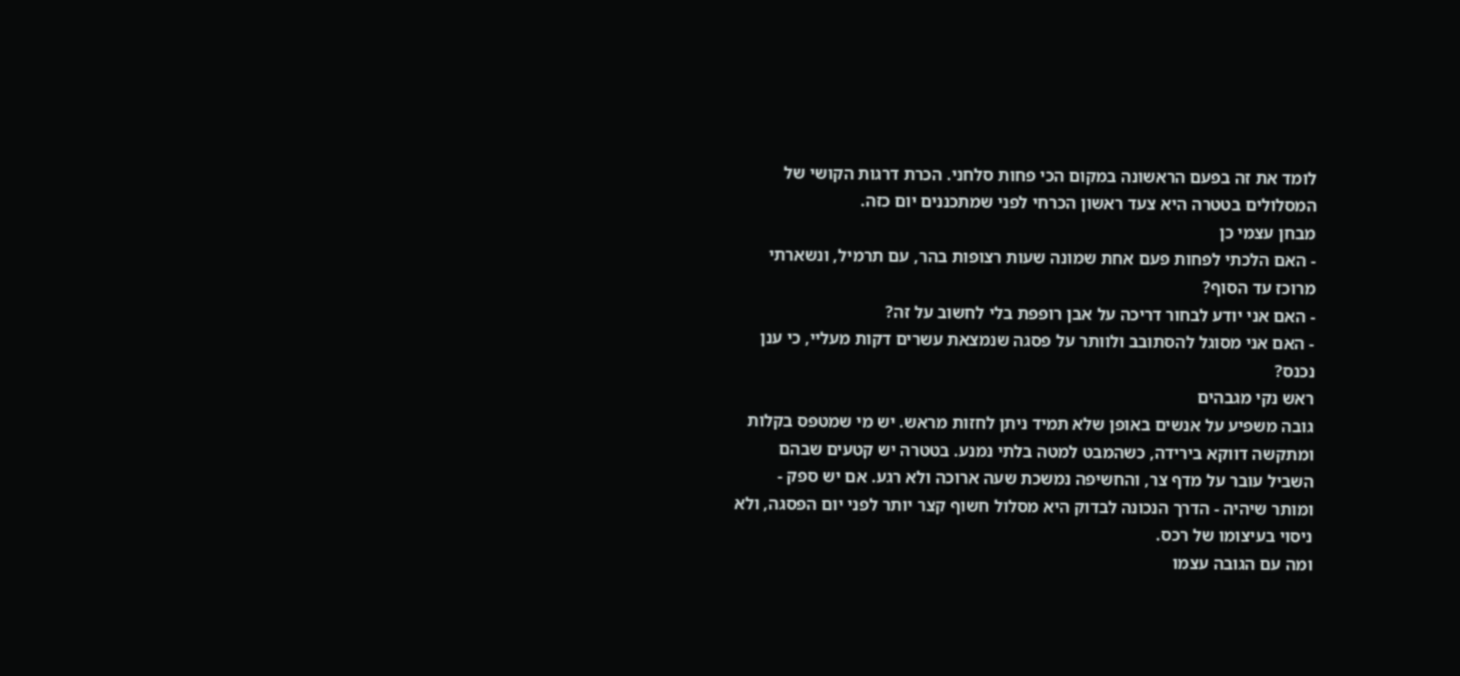לומד את זה בפעם הראשונה במקום הכי פחות סלחני. הכרת דרגות הקושי של המסלולים בטטרה היא צעד ראשון הכרחי לפני שמתכננים יום כזה.
מבחן עצמי כן
- האם הלכתי לפחות פעם אחת שמונה שעות רצופות בהר, עם תרמיל, ונשארתי מרוכז עד הסוף?
- האם אני יודע לבחור דריכה על אבן רופפת בלי לחשוב על זה?
- האם אני מסוגל להסתובב ולוותר על פסגה שנמצאת עשרים דקות מעליי, כי ענן נכנס?
ראש נקי מגבהים
גובה משפיע על אנשים באופן שלא תמיד ניתן לחזות מראש. יש מי שמטפס בקלות ומתקשה דווקא בירידה, כשהמבט למטה בלתי נמנע. בטטרה יש קטעים שבהם השביל עובר על מדף צר, והחשיפה נמשכת שעה ארוכה ולא רגע. אם יש ספק - ומותר שיהיה - הדרך הנכונה לבדוק היא מסלול חשוף קצר יותר לפני יום הפסגה, ולא ניסוי בעיצומו של רכס.
ומה עם הגובה עצמו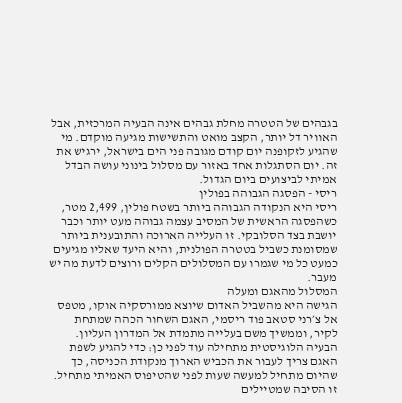בגבהים של הטטרה מחלת גבהים אינה הבעיה המרכזית, אבל האוויר דל יותר, הקצב מואט והתשישות מגיעה מוקדם. מי שהגיע לזקופנה יום קודם מגובה פני הים בישראל, ירגיש את זה. יום הסתגלות אחד באזור עם מסלול בינוני עושה הבדל אמיתי לביצועים ביום הגדול.
ריסי - הפסגה הגבוהה בפולין
ריסי היא הנקודה הגבוהה ביותר בשטח פולין, 2,499 מטר, כשהפסגה הראשית של המסיב עצמה גבוהה מעט יותר וכבר יושבת בצד הסלובקי. זו העלייה הארוכה והתובענית ביותר שמסומנת כשביל בטטרה הפולנית, והיא היעד שאליו מגיעים כמעט כל מי שגמרו עם המסלולים הקלים ורוצים לדעת מה יש מעבר.
המסלול מהאגם ומעלה
הגישה היא מהשביל האדום שיוצא ממורסקיה אוקו, מטפס אל צ׳רני סטאב פוד ריסמי, האגם השחור הכהה שמתחת לקיר, וממשיך משם בעלייה מתמדת אל המדרון העליון. הבעיה הלוגיסטית מתחילה עוד לפני כן: כדי להגיע לשפת האגם צריך לעבור את הכביש הארוך מנקודת הכניסה, כך שהיום מתחיל למעשה שעות לפני שהטיפוס האמיתי מתחיל. זו הסיבה שמטיילים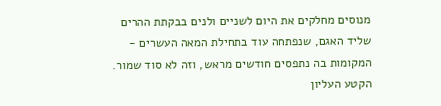מנוסים מחלקים את היום לשניים ולנים בבקתת ההרים שליד האגם, שנפתחה עוד בתחילת המאה העשרים - המקומות בה נתפסים חודשים מראש, וזה לא סוד שמור.
הקטע העליון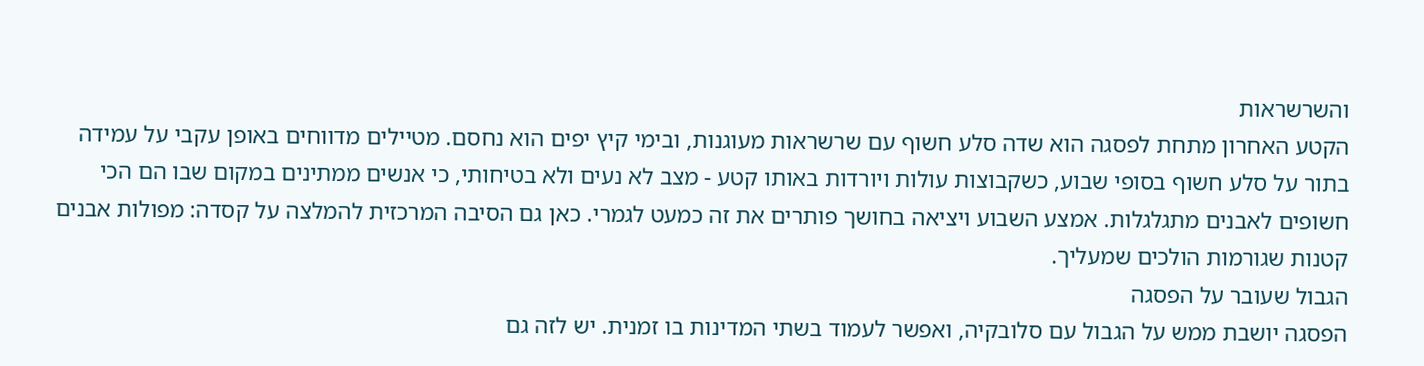והשרשראות
הקטע האחרון מתחת לפסגה הוא שדה סלע חשוף עם שרשראות מעוגנות, ובימי קיץ יפים הוא נחסם. מטיילים מדווחים באופן עקבי על עמידה בתור על סלע חשוף בסופי שבוע, כשקבוצות עולות ויורדות באותו קטע - מצב לא נעים ולא בטיחותי, כי אנשים ממתינים במקום שבו הם הכי חשופים לאבנים מתגלגלות. אמצע השבוע ויציאה בחושך פותרים את זה כמעט לגמרי. כאן גם הסיבה המרכזית להמלצה על קסדה: מפולות אבנים קטנות שגורמות הולכים שמעליך.
הגבול שעובר על הפסגה
הפסגה יושבת ממש על הגבול עם סלובקיה, ואפשר לעמוד בשתי המדינות בו זמנית. יש לזה גם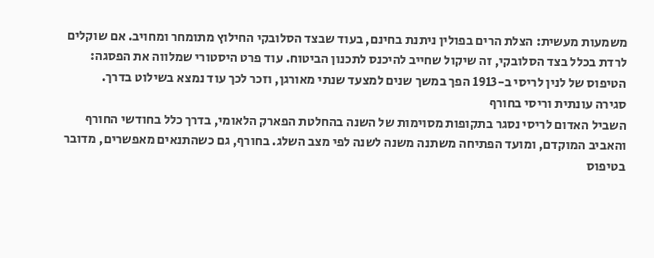משמעות מעשית: הצלת הרים בפולין ניתנת בחינם, בעוד שבצד הסלובקי החילוץ מתומחר ומחויב. אם שוקלים לרדת בכלל בצד הסלובקי, זה שיקול שחייב להיכנס לתכנון הביטוח. עוד פרט היסטורי שמלווה את הפסגה: הטיפוס של לנין לריסי ב-1913 הפך במשך שנים למצעד שנתי מאורגן, וזכר לכך עוד נמצא בשילוט בדרך.
סגירה עונתית וריסי בחורף
השביל האדום לריסי נסגר בתקופות מסוימות של השנה בהחלטת הפארק הלאומי, בדרך כלל בחודשי החורף והאביב המוקדם, ומועד הפתיחה משתנה משנה לשנה לפי מצב השלג. בחורף, גם כשהתנאים מאפשרים, מדובר בטיפוס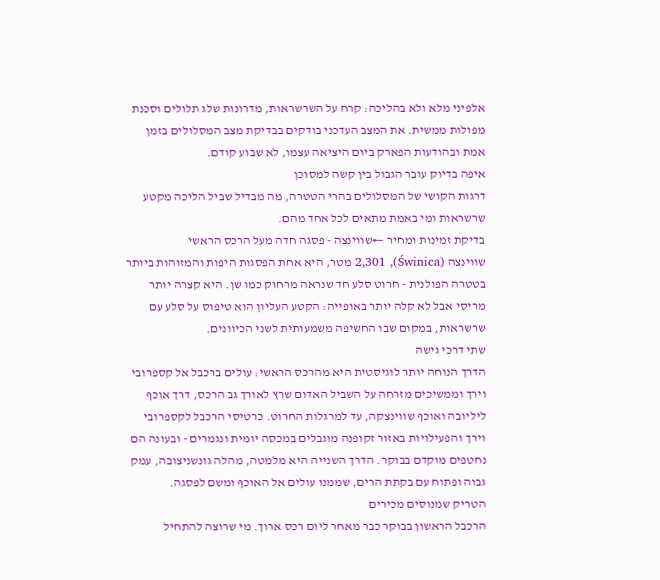אלפיני מלא ולא בהליכה: קרח על השרשראות, מדרונות שלג תלולים וסכנת מפולות ממשית. את המצב העדכני בודקים בבדיקת מצב המסלולים בזמן אמת ובהודעות הפארק ביום היציאה עצמו, לא שבוע קודם.
איפה בדיוק עובר הגבול בין קשה למסוכן
דרגות הקושי של המסלולים בהרי הטטרה, מה מבדיל שביל הליכה מקטע שרשראות ומי באמת מתאים לכל אחד מהם.
בדיקת זמינות ומחיר ←שווינצה - פסגה חדה מעל הרכס הראשי
שווינצה (Świnica), 2,301 מטר, היא אחת הפסגות היפות והמזוהות ביותר בטטרה הפולנית - חרוט סלע חד שנראה מרחוק כמו שן. היא קצרה יותר מריסי אבל לא קלה יותר באופייה: הקטע העליון הוא טיפוס על סלע עם שרשראות, במקום שבו החשיפה משמעותית לשני הכיוונים.
שתי דרכי גישה
הדרך הנוחה יותר לוגיסטית היא מהרכס הראשי: עולים ברכבל אל קספרובי וירך וממשיכים מזרחה על השביל האדום שרץ לאורך גב הרכס, דרך אוכף ליליובה ואוכף שווינצקה, עד למרגלות החרוט. כרטיסי הרכבל לקספרובי וירך והפעילויות באזור זקופנה מוגבלים במכסה יומית ונגמרים - ובעונה הם נחטפים מוקדם בבוקר. הדרך השנייה היא מלמטה, מהלה גונשניצובה, עמק גבוה ופתוח עם בקתת הרים, שממנו עולים אל האוכף ומשם לפסגה.
הטריק שמנוסים מכירים
הרכבל הראשון בבוקר כבר מאחר ליום רכס ארוך. מי שרוצה להתחיל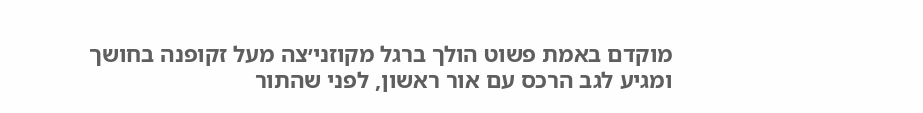מוקדם באמת פשוט הולך ברגל מקוזני׳צה מעל זקופנה בחושך ומגיע לגב הרכס עם אור ראשון, לפני שהתור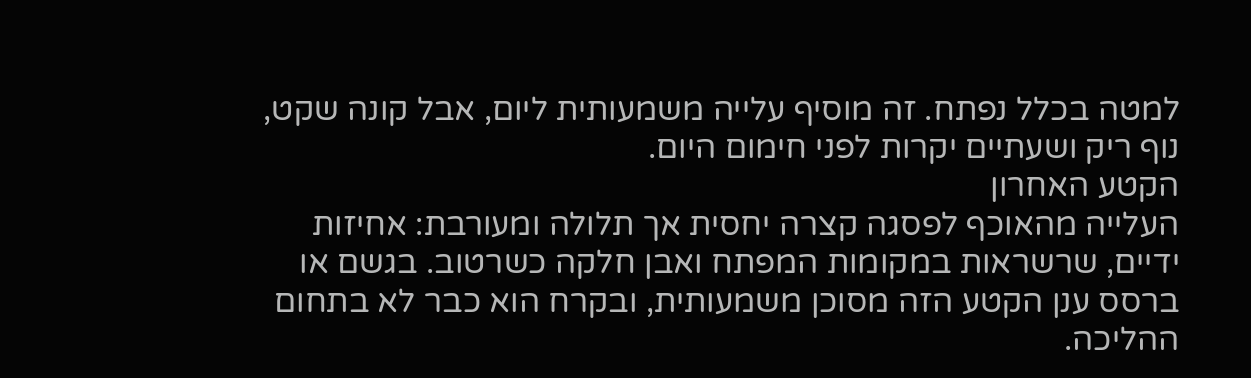למטה בכלל נפתח. זה מוסיף עלייה משמעותית ליום, אבל קונה שקט, נוף ריק ושעתיים יקרות לפני חימום היום.
הקטע האחרון
העלייה מהאוכף לפסגה קצרה יחסית אך תלולה ומעורבת: אחיזות ידיים, שרשראות במקומות המפתח ואבן חלקה כשרטוב. בגשם או ברסס ענן הקטע הזה מסוכן משמעותית, ובקרח הוא כבר לא בתחום ההליכה.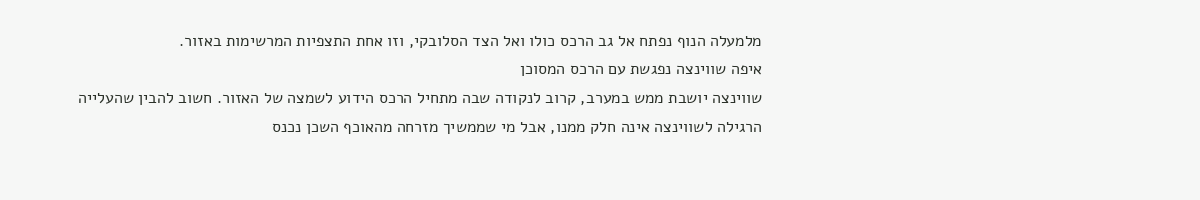מלמעלה הנוף נפתח אל גב הרכס כולו ואל הצד הסלובקי, וזו אחת התצפיות המרשימות באזור.
איפה שווינצה נפגשת עם הרכס המסוכן
שווינצה יושבת ממש במערב, קרוב לנקודה שבה מתחיל הרכס הידוע לשמצה של האזור. חשוב להבין שהעלייה הרגילה לשווינצה אינה חלק ממנו, אבל מי שממשיך מזרחה מהאוכף השכן נכנס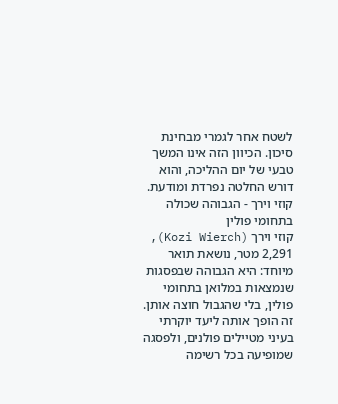לשטח אחר לגמרי מבחינת סיכון. הכיוון הזה אינו המשך טבעי של יום ההליכה, והוא דורש החלטה נפרדת ומודעת.
קוזי וירך - הגבוהה שכולה בתחומי פולין
קוזי וירך (Kozi Wierch), 2,291 מטר, נושאת תואר מיוחד: היא הגבוהה שבפסגות שנמצאות במלואן בתחומי פולין, בלי שהגבול חוצה אותן. זה הופך אותה ליעד יוקרתי בעיני מטיילים פולנים, ולפסגה שמופיעה בכל רשימה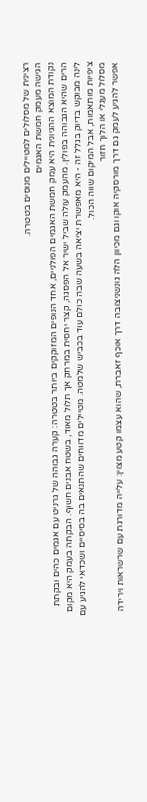רצינית של מסלולים למטיילים מנוסים בטטרה.
הגישה מעמק חמשת האגמים
נקודת המוצא ההגיונית היא עמק חמשת האגמים הפולניים, אחד הנופים המזוקקים ביותר בטטרה: קערה גבוהה של גרניט עם אגמים כהים ובקתת הרים שהיא הגבוהה בפולין. מהעמק עולה שביל ישיר אל הפסגה, קצר יחסית במרחק אך תלול מאוד, בשטח אבנים חשוף. הבקתה בעמק היא מקום לינה מבוקש בדיוק בגלל זה - היא מאפשרת יציאה בשעה שבה כולם עוד בכביש שלמטה. מטיילים מדווחים שהתנאים בה בסיסיים ושכדאי להגיע עם ציפיות מותאמות, אבל המיקום שווה הכול.
מסלול מעגלי או הלוך חזור
אפשר להגיע לעמק גם דרך מורסקיה אוקו וגם מכיוון הלה גונשניצובה דרך אוכף זאברת, שהוא עצמו קטע מצוין: עלייה מדורגת עם שרשראות וירידה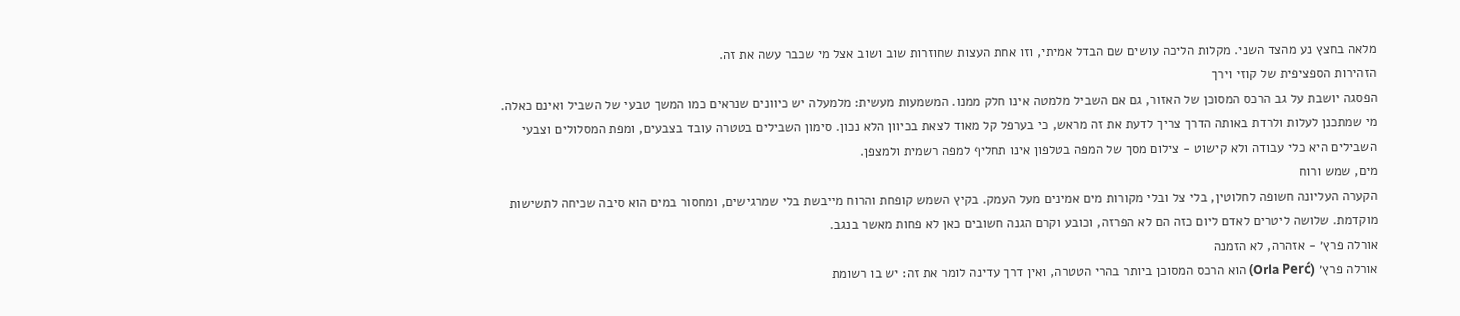מלאה בחצץ נע מהצד השני. מקלות הליכה עושים שם הבדל אמיתי, וזו אחת העצות שחוזרות שוב ושוב אצל מי שכבר עשה את זה.
הזהירות הספציפית של קוזי וירך
הפסגה יושבת על גב הרכס המסוכן של האזור, גם אם השביל מלמטה אינו חלק ממנו. המשמעות מעשית: מלמעלה יש כיוונים שנראים כמו המשך טבעי של השביל ואינם כאלה. מי שמתכנן לעלות ולרדת באותה הדרך צריך לדעת את זה מראש, כי בערפל קל מאוד לצאת בכיוון הלא נכון. סימון השבילים בטטרה עובד בצבעים, ומפת המסלולים וצבעי השבילים היא כלי עבודה ולא קישוט - צילום מסך של המפה בטלפון אינו תחליף למפה רשמית ולמצפן.
מים, שמש ורוח
הקערה העליונה חשופה לחלוטין, בלי צל ובלי מקורות מים אמינים מעל העמק. בקיץ השמש קופחת והרוח מייבשת בלי שמרגישים, ומחסור במים הוא סיבה שכיחה לתשישות מוקדמת. שלושה ליטרים לאדם ליום כזה הם לא הפרזה, וכובע וקרם הגנה חשובים כאן לא פחות מאשר בנגב.
אורלה פרץ׳ - אזהרה, לא הזמנה
אורלה פרץ׳ (Orla Perć) הוא הרכס המסוכן ביותר בהרי הטטרה, ואין דרך עדינה לומר את זה: יש בו רשומת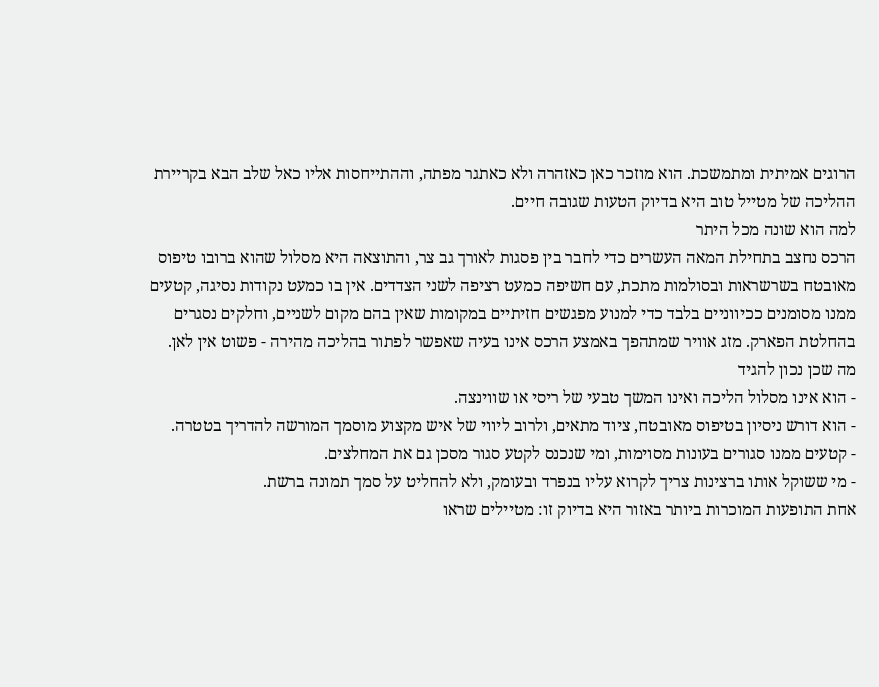הרוגים אמיתית ומתמשכת. הוא מוזכר כאן כאזהרה ולא כאתגר מפתה, וההתייחסות אליו כאל שלב הבא בקריירת ההליכה של מטייל טוב היא בדיוק הטעות שגובה חיים.
למה הוא שונה מכל היתר
הרכס נחצב בתחילת המאה העשרים כדי לחבר בין פסגות לאורך גב צר, והתוצאה היא מסלול שהוא ברובו טיפוס מאובטח בשרשראות ובסולמות מתכת, עם חשיפה כמעט רציפה לשני הצדדים. אין בו כמעט נקודות נסיגה, קטעים ממנו מסומנים ככיווניים בלבד כדי למנוע מפגשים חזיתיים במקומות שאין בהם מקום לשניים, וחלקים נסגרים בהחלטת הפארק. מזג אוויר שמתהפך באמצע הרכס אינו בעיה שאפשר לפתור בהליכה מהירה - פשוט אין לאן.
מה שכן נכון להגיד
- הוא אינו מסלול הליכה ואינו המשך טבעי של ריסי או שווינצה.
- הוא דורש ניסיון בטיפוס מאובטח, ציוד מתאים, ולרוב ליווי של איש מקצוע מוסמך המורשה להדריך בטטרה.
- קטעים ממנו סגורים בעונות מסוימות, ומי שנכנס לקטע סגור מסכן גם את המחלצים.
- מי ששוקל אותו ברצינות צריך לקרוא עליו בנפרד ובעומק, ולא להחליט על סמך תמונה ברשת.
אחת התופעות המוכרות ביותר באזור היא בדיוק זו: מטיילים שראו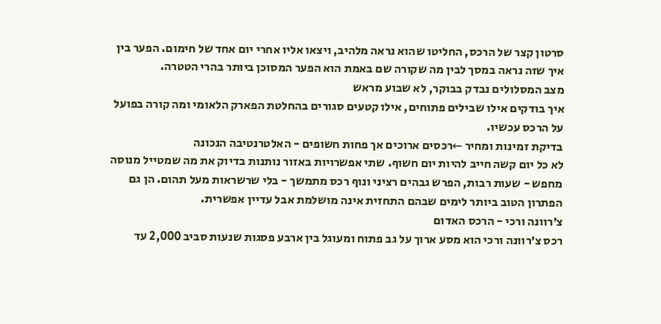סרטון קצר של הרכס, החליטו שהוא נראה מלהיב, ויצאו אליו אחרי יום אחד של חימום. הפער בין איך שזה נראה במסך לבין מה שקורה שם באמת הוא הפער המסוכן ביותר בהרי הטטרה.
מצב המסלולים נבדק בבוקר, לא שבוע מראש
איך בודקים אילו שבילים פתוחים, אילו קטעים סגורים בהחלטת הפארק הלאומי ומה קורה בפועל על הרכס עכשיו.
בדיקת זמינות ומחיר ←רכסים ארוכים אך פחות חשופים - האלטרנטיבה הנכונה
לא כל יום קשה חייב להיות יום חשוף. שתי אפשרויות באזור נותנות בדיוק את מה שמטייל מנוסה מחפש - שעות רבות, הפרש גבהים רציני ונוף רכס מתמשך - בלי שרשראות מעל תהום. הן גם הפתרון הטוב ביותר לימים שבהם התחזית אינה מושלמת אבל עדיין אפשרית.
צ׳רוונה ורכי - הרכס האדום
רכס צ׳רוונה ורכי הוא מסע ארוך על גב פתוח ומעוגל בין ארבע פסגות שנעות סביב 2,000 עד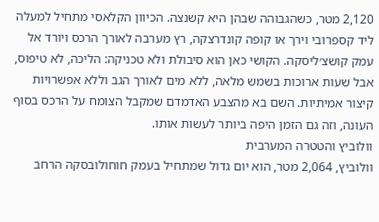2,120 מטר, כשהגבוהה שבהן היא קשנצה. הכיוון הקלאסי מתחיל למעלה ליד קספרובי וירך או קופה קונדרצקה, רץ מערבה לאורך הרכס ויורד אל עמק קושצ׳ליסקה. הקושי כאן הוא סיבולת ולא טכניקה: הליכה, לא טיפוס, אבל שעות ארוכות בשמש מלאה, ללא מים לאורך הגב וללא אפשרויות קיצור אמיתיות. השם בא מהצבע האדמדם שמקבל הצומח על הרכס בסוף העונה, וזה גם הזמן היפה ביותר לעשות אותו.
וולוביץ והטטרה המערבית
וולוביץ, 2,064 מטר, הוא יום גדול שמתחיל בעמק חוחולובסקה הרחב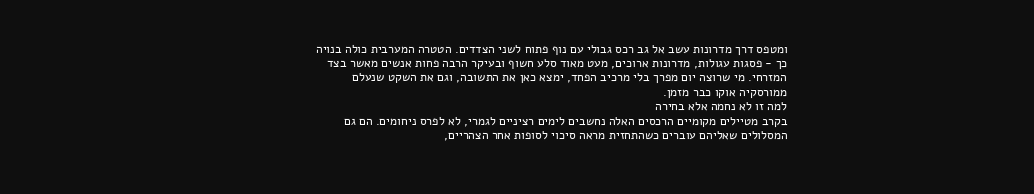ומטפס דרך מדרונות עשב אל גב רכס גבולי עם נוף פתוח לשני הצדדים. הטטרה המערבית כולה בנויה כך - פסגות עגולות, מדרונות ארוכים, מעט מאוד סלע חשוף ובעיקר הרבה פחות אנשים מאשר בצד המזרחי. מי שרוצה יום מפרך בלי מרכיב הפחד, ימצא כאן את התשובה, וגם את השקט שנעלם ממורסקיה אוקו כבר מזמן.
למה זו לא נחמה אלא בחירה
בקרב מטיילים מקומיים הרכסים האלה נחשבים לימים רציניים לגמרי, לא לפרס ניחומים. הם גם המסלולים שאליהם עוברים כשהתחזית מראה סיכוי לסופות אחר הצהריים,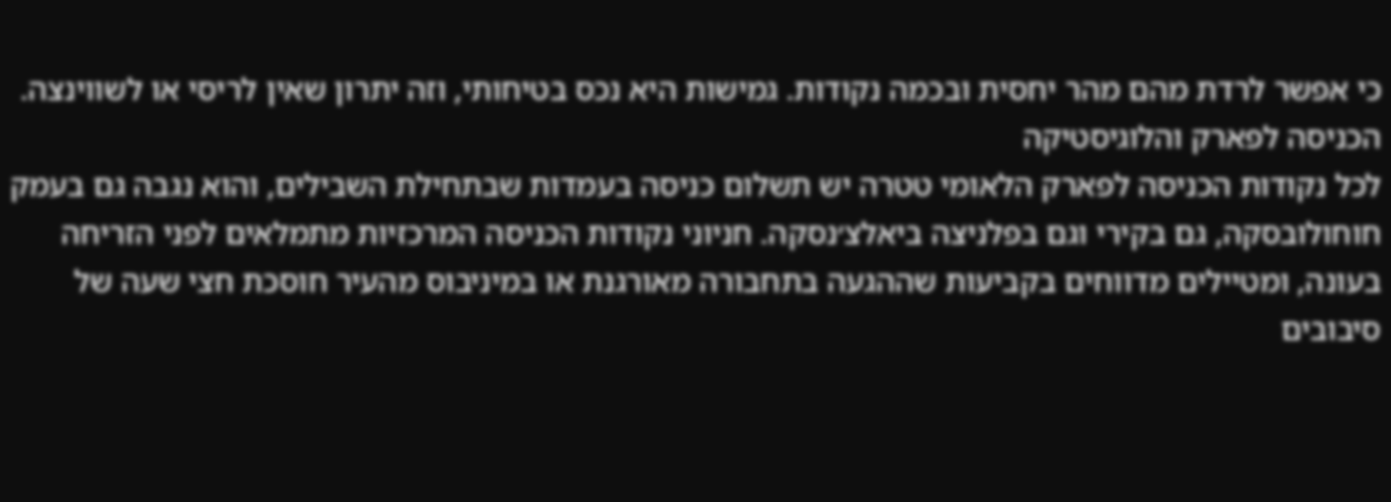כי אפשר לרדת מהם מהר יחסית ובכמה נקודות. גמישות היא נכס בטיחותי, וזה יתרון שאין לריסי או לשווינצה.
הכניסה לפארק והלוגיסטיקה
לכל נקודות הכניסה לפארק הלאומי טטרה יש תשלום כניסה בעמדות שבתחילת השבילים, והוא נגבה גם בעמק חוחולובסקה, גם בקירי וגם בפלניצה ביאלצ׳נסקה. חניוני נקודות הכניסה המרכזיות מתמלאים לפני הזריחה בעונה, ומטיילים מדווחים בקביעות שההגעה בתחבורה מאורגנת או במיניבוס מהעיר חוסכת חצי שעה של סיבובים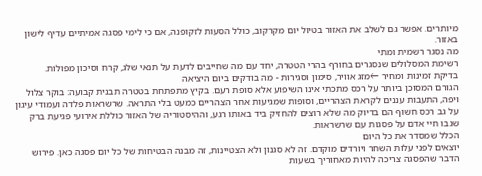מיותרים. אפשר גם לשלב את האזור בטיול יום מקרקוב, כולל הסעות לזקופנה, אם כי לימי פסגה אמיתיים עדיף לישון באזור.
מה נסגר רשמית ומתי
רשימת המסלולים שנסגרים בחורף בהרי הטטרה, יחד עם מה שחייבים לדעת על תנאי שלג, קרח וסיכון מפולות.
בדיקת זמינות ומחיר ←מזג אוויר, סימון וסגירות - מה בודקים ביום היציאה
הגורם המסוכן ביותר על רכס מתכתי אינו השיפוע אלא סופת רעם. בקיץ מתפתחת בטטרה תבנית קבועה: בוקר צלול ויפה, התעבות עננים לקראת הצהריים, וסופות שמגיעות אחר הצהריים כמעט בלי התראה. שרשראות פלדה ועמודי עיגון על גב רכס חשוף הם בדיוק מה שלא רוצים להחזיק ביד באותו רגע, וההיסטוריה של האזור כוללת אירועי פגיעת ברק שגבו חיי אדם על פסגות עם שרשראות.
הכלל שמסדר את כל היום
יוצאים לפני עלות השחר ויורדים מוקדם. זה לא סגנון ולא הצטיינות, זה מבנה הבטיחות של כל יום פסגה כאן. פירוש הדבר שהפסגה צריכה להיות מאחוריך בשעות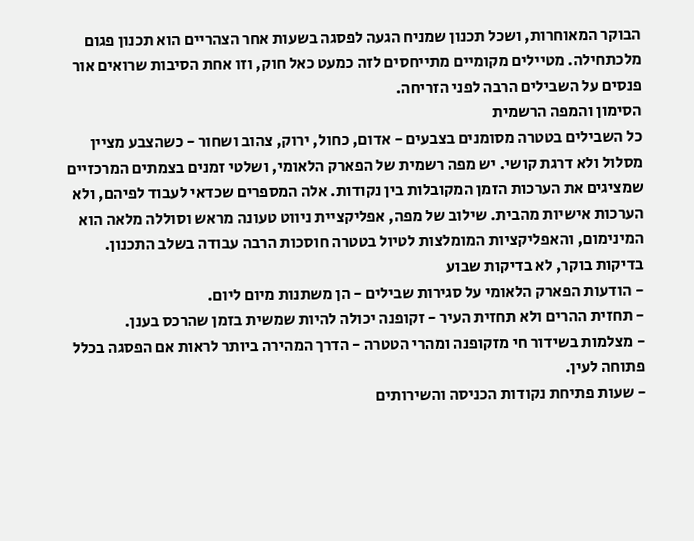הבוקר המאוחרות, ושכל תכנון שמניח הגעה לפסגה בשעות אחר הצהריים הוא תכנון פגום מלכתחילה. מטיילים מקומיים מתייחסים לזה כמעט כאל חוק, וזו אחת הסיבות שרואים אור פנסים על השבילים הרבה לפני הזריחה.
הסימון והמפה הרשמית
כל השבילים בטטרה מסומנים בצבעים - אדום, כחול, ירוק, צהוב ושחור - כשהצבע מציין מסלול ולא דרגת קושי. יש מפה רשמית של הפארק הלאומי, ושלטי זמנים בצמתים המרכזיים שמציגים את הערכות הזמן המקובלות בין נקודות. אלה המספרים שכדאי לעבוד לפיהם, ולא הערכות אישיות מהבית. שילוב של מפה, אפליקציית ניווט טעונה מראש וסוללה מלאה הוא המינימום, והאפליקציות המומלצות לטיול בטטרה חוסכות הרבה עבודה בשלב התכנון.
בדיקות בוקר, לא בדיקות שבוע
- הודעות הפארק הלאומי על סגירות שבילים - הן משתנות מיום ליום.
- תחזית ההרים ולא תחזית העיר - זקופנה יכולה להיות שמשית בזמן שהרכס בענן.
- מצלמות בשידור חי מזקופנה ומהרי הטטרה - הדרך המהירה ביותר לראות אם הפסגה בכלל פתוחה לעין.
- שעות פתיחת נקודות הכניסה והשירותים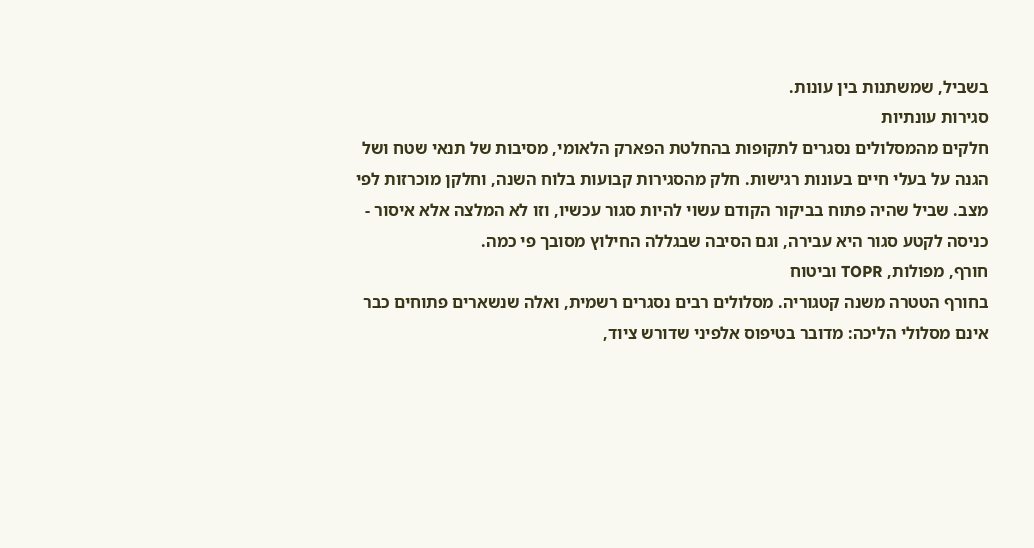בשביל, שמשתנות בין עונות.
סגירות עונתיות
חלקים מהמסלולים נסגרים לתקופות בהחלטת הפארק הלאומי, מסיבות של תנאי שטח ושל הגנה על בעלי חיים בעונות רגישות. חלק מהסגירות קבועות בלוח השנה, וחלקן מוכרזות לפי מצב. שביל שהיה פתוח בביקור הקודם עשוי להיות סגור עכשיו, וזו לא המלצה אלא איסור - כניסה לקטע סגור היא עבירה, וגם הסיבה שבגללה החילוץ מסובך פי כמה.
חורף, מפולות, TOPR וביטוח
בחורף הטטרה משנה קטגוריה. מסלולים רבים נסגרים רשמית, ואלה שנשארים פתוחים כבר אינם מסלולי הליכה: מדובר בטיפוס אלפיני שדורש ציוד,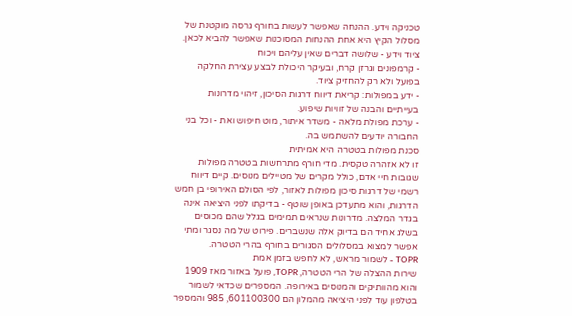טכניקה וידע. ההנחה שאפשר לעשות בחורף גרסה מוקטנת של מסלול הקיץ היא אחת ההנחות המסוכנות שאפשר להביא לכאן.
ציוד וידע - שלושה דברים שאין עליהם ויכוח
- קרמפונים וגרזן קרח, ובעיקר היכולת לבצע עצירת החלקה בפועל ולא רק להחזיק ציוד.
- ידע במפולות: קריאת דיווח דרגות הסיכון, זיהוי מדרונות בעייתיים והבנה של זוויות שיפוע.
- ערכת מפולת מלאה - משדר איתור, מוט חיפוש ואת - וכל בני החבורה יודעים להשתמש בה.
סכנת מפולות בטטרה היא אמיתית
זו לא אזהרה טקסית. מדי חורף מתרחשות בטטרה מפולות שגובות חיי אדם, כולל מקרים של מטיילים מנוסים. קיים דיווח רשמי של דרגות סיכון מפולות לאזור, לפי הסולם האירופי בן חמש הדרגות, והוא מתעדכן באופן שוטף - בדיקתו לפני היציאה אינה בגדר המלצה. מדרונות שנראים תמימים בגלל שהם מכוסים בשלג אחיד הם בדיוק אלה שנשברים. פירוט של מה נסגר ומתי אפשר למצוא במסלולים הסגורים בחורף בהרי הטטרה.
TOPR - לשמור מראש, לא לחפש בזמן אמת
שירות ההצלה של הרי הטטרה, TOPR, פועל באזור מאז 1909 והוא מהוותיקים והמנוסים באירופה. המספרים שכדאי לשמור בטלפון עוד לפני היציאה מהמלון הם 601100300, 985 והמספר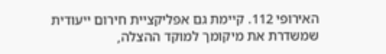האירופי 112. קיימת גם אפליקציית חירום ייעודית שמשדרת את מיקומך למוקד ההצלה,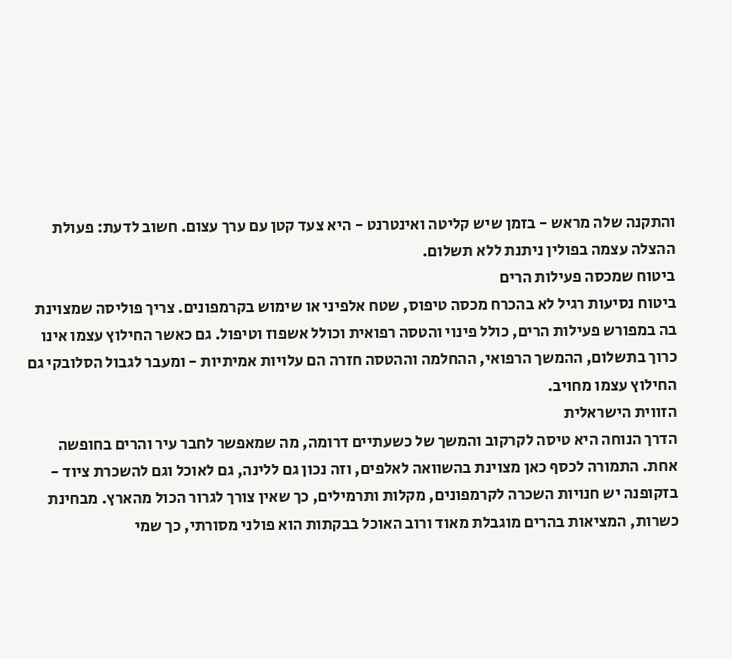והתקנה שלה מראש - בזמן שיש קליטה ואינטרנט - היא צעד קטן עם ערך עצום. חשוב לדעת: פעולת ההצלה עצמה בפולין ניתנת ללא תשלום.
ביטוח שמכסה פעילות הרים
ביטוח נסיעות רגיל לא בהכרח מכסה טיפוס, שטח אלפיני או שימוש בקרמפונים. צריך פוליסה שמצוינת בה במפורש פעילות הרים, כולל פינוי והטסה רפואית וכולל אשפוז וטיפול. גם כאשר החילוץ עצמו אינו כרוך בתשלום, ההמשך הרפואי, ההחלמה וההטסה חזרה הם עלויות אמיתיות - ומעבר לגבול הסלובקי גם החילוץ עצמו מחויב.
הזווית הישראלית
הדרך הנוחה היא טיסה לקרקוב והמשך של כשעתיים דרומה, מה שמאפשר לחבר עיר והרים בחופשה אחת. התמורה לכסף כאן מצוינת בהשוואה לאלפים, וזה נכון גם ללינה, גם לאוכל וגם להשכרת ציוד - בזקופנה יש חנויות השכרה לקרמפונים, מקלות ותרמילים, כך שאין צורך לגרור הכול מהארץ. מבחינת כשרות, המציאות בהרים מוגבלת מאוד ורוב האוכל בבקתות הוא פולני מסורתי, כך שמי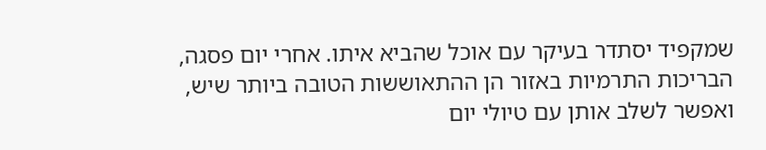שמקפיד יסתדר בעיקר עם אוכל שהביא איתו. אחרי יום פסגה, הבריכות התרמיות באזור הן ההתאוששות הטובה ביותר שיש, ואפשר לשלב אותן עם טיולי יום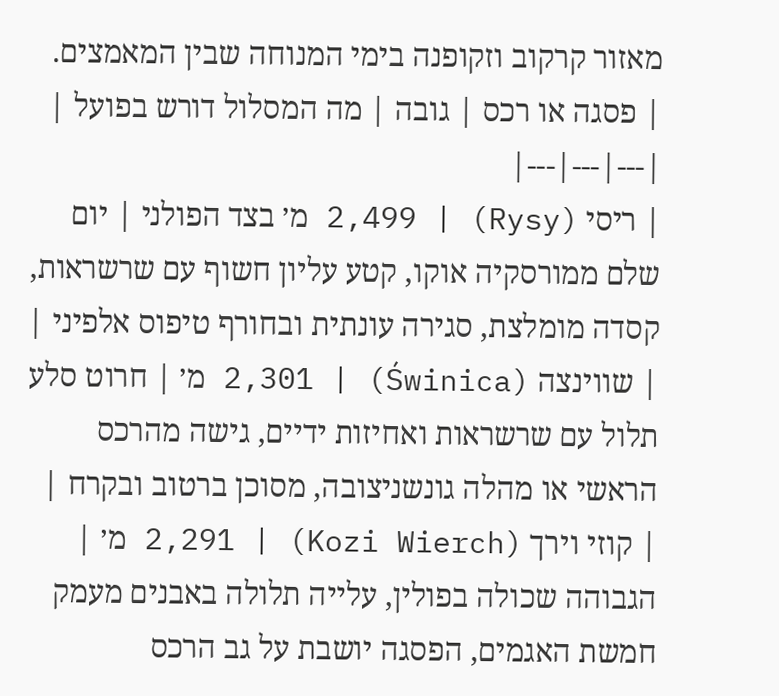מאזור קרקוב וזקופנה בימי המנוחה שבין המאמצים.
| פסגה או רכס | גובה | מה המסלול דורש בפועל |
|---|---|---|
| ריסי (Rysy) | 2,499 מ׳ בצד הפולני | יום שלם ממורסקיה אוקו, קטע עליון חשוף עם שרשראות, קסדה מומלצת, סגירה עונתית ובחורף טיפוס אלפיני |
| שווינצה (Świnica) | 2,301 מ׳ | חרוט סלע תלול עם שרשראות ואחיזות ידיים, גישה מהרכס הראשי או מהלה גונשניצובה, מסוכן ברטוב ובקרח |
| קוזי וירך (Kozi Wierch) | 2,291 מ׳ | הגבוהה שכולה בפולין, עלייה תלולה באבנים מעמק חמשת האגמים, הפסגה יושבת על גב הרכס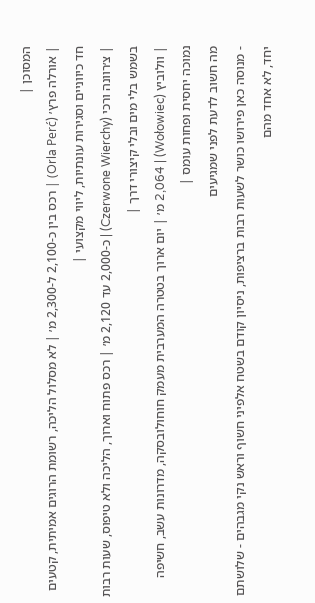המסוכן |
| אורלה פרץ׳ (Orla Perć) | רכס בין כ-2,100 ל-2,300 מ׳ | לא מסלול הליכה, רשומת הרוגים אמיתית, קטעים חד כיווניים וסגירות עונתיות, ליווי מקצועי |
| צ׳רוונה ורכי (Czerwone Wierchy) | כ-2,000 עד 2,120 מ׳ | רכס פתוח וארוך, הליכה ולא טיפוס, שעות רבות בשמש בלי מים ובלי קיצורי דרך |
| וולוביץ (Wołowiec) | 2,064 מ׳ | יום ארוך בטטרה המערבית מעמק חוחולובסקה, מדרונות עשב, חשיפה נמוכה יחסית ופחות עומס |
מה חשוב לדעת לפני שמגיעים
- מנוסה כאן פירושו כושר לשעות רבות ברציפות, ניסיון קודם בשטח אלפיני חשוף וראש נקי מגבהים - שלושתם יחד, לא אחד מהם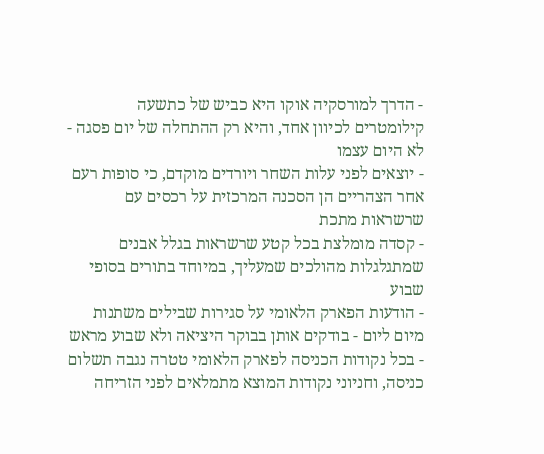- הדרך למורסקיה אוקו היא כביש של כתשעה קילומטרים לכיוון אחד, והיא רק ההתחלה של יום פסגה - לא היום עצמו
- יוצאים לפני עלות השחר ויורדים מוקדם, כי סופות רעם אחר הצהריים הן הסכנה המרכזית על רכסים עם שרשראות מתכת
- קסדה מומלצת בכל קטע שרשראות בגלל אבנים שמתגלגלות מהולכים שמעליך, במיוחד בתורים בסופי שבוע
- הודעות הפארק הלאומי על סגירות שבילים משתנות מיום ליום - בודקים אותן בבוקר היציאה ולא שבוע מראש
- בכל נקודות הכניסה לפארק הלאומי טטרה נגבה תשלום כניסה, וחניוני נקודות המוצא מתמלאים לפני הזריחה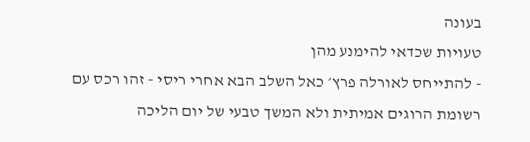בעונה
טעויות שכדאי להימנע מהן
- להתייחס לאורלה פרץ׳ כאל השלב הבא אחרי ריסי - זהו רכס עם רשומת הרוגים אמיתית ולא המשך טבעי של יום הליכה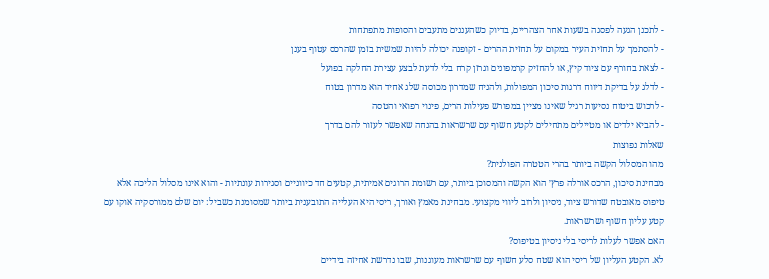- לתכנן הגעה לפסגה בשעות אחר הצהריים, בדיוק כשהעננים מתעבים והסופות מתפתחות
- להסתמך על תחזית העיר במקום על תחזית ההרים - זקופנה יכולה להיות שמשית בזמן שהרכס עטוף בענן
- לצאת בחורף עם ציוד קיץ, או להחזיק קרמפונים וגרזן קרח בלי לדעת לבצע עצירת החלקה בפועל
- לדלג על בדיקת דיווח דרגות סיכון המפולות, ולהניח שמדרון מכוסה שלג אחיד הוא מדרון בטוח
- לרכוש ביטוח נסיעות רגיל שאינו מציין במפורש פעילות הרים, פינוי רפואי והטסה
- להביא ילדים או מטיילים מתחילים לקטע חשוף עם שרשראות בהנחה שאפשר לעזור להם בדרך
שאלות נפוצות
מהו המסלול הקשה ביותר בהרי הטטרה הפולנית?
מבחינת סיכון, הרכס אורלה פרץ׳ הוא הקשה והמסוכן ביותר, עם רשומת הרוגים אמיתית, קטעים חד כיווניים וסגירות עונתיות - והוא אינו מסלול הליכה אלא טיפוס מאובטח שדורש ציוד, ניסיון ולרוב ליווי מקצועי. מבחינת מאמץ ואורך, ריסי היא העלייה התובענית ביותר שמסומנת כשביל: יום שלם ממורסקיה אוקו עם קטע עליון חשוף ושרשראות.
האם אפשר לעלות לריסי בלי ניסיון בטיפוס?
לא. הקטע העליון של ריסי הוא שטח סלע חשוף עם שרשראות מעוגנות, שבו נדרשת אחיזה בידיים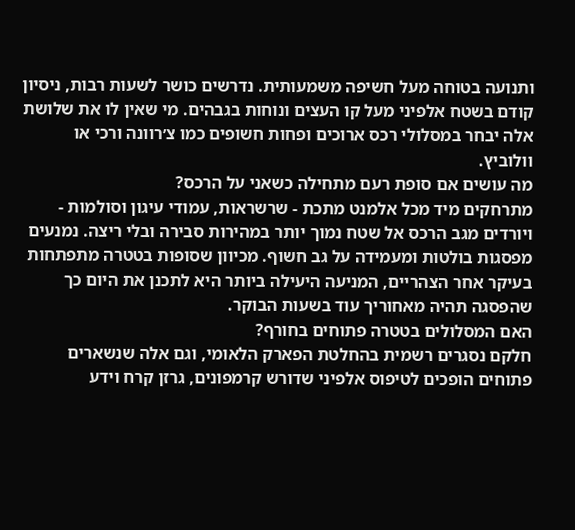ותנועה בטוחה מעל חשיפה משמעותית. נדרשים כושר לשעות רבות, ניסיון קודם בשטח אלפיני מעל קו העצים ונוחות בגבהים. מי שאין לו את שלושת אלה יבחר במסלולי רכס ארוכים ופחות חשופים כמו צ׳רוונה ורכי או וולוביץ.
מה עושים אם סופת רעם מתחילה כשאני על הרכס?
מתרחקים מיד מכל אלמנט מתכת - שרשראות, עמודי עיגון וסולמות - ויורדים מגב הרכס אל שטח נמוך יותר במהירות סבירה ובלי ריצה. נמנעים מפסגות בולטות ומעמידה על גב חשוף. מכיוון שסופות בטטרה מתפתחות בעיקר אחר הצהריים, המניעה היעילה ביותר היא לתכנן את היום כך שהפסגה תהיה מאחוריך עוד בשעות הבוקר.
האם המסלולים בטטרה פתוחים בחורף?
חלקם נסגרים רשמית בהחלטת הפארק הלאומי, וגם אלה שנשארים פתוחים הופכים לטיפוס אלפיני שדורש קרמפונים, גרזן קרח וידע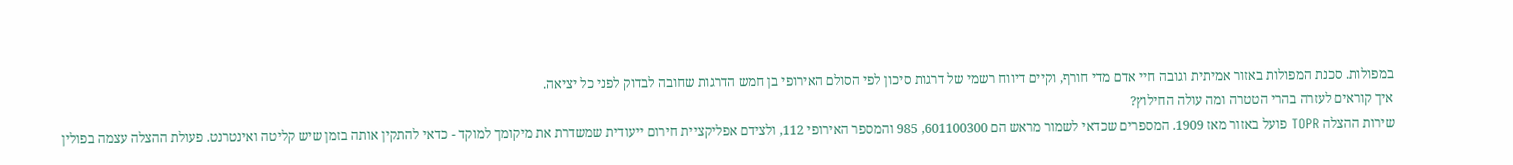במפולות. סכנת המפולות באזור אמיתית וגובה חיי אדם מדי חורף, וקיים דיווח רשמי של דרגות סיכון לפי הסולם האירופי בן חמש הדרגות שחובה לבדוק לפני כל יציאה.
איך קוראים לעזרה בהרי הטטרה ומה עולה החילוץ?
שירות ההצלה TOPR פועל באזור מאז 1909. המספרים שכדאי לשמור מראש הם 601100300, 985 והמספר האירופי 112, ולצידם אפליקציית חירום ייעודית שמשדרת את מיקומך למוקד - כדאי להתקין אותה בזמן שיש קליטה ואינטרנט. פעולת ההצלה עצמה בפולין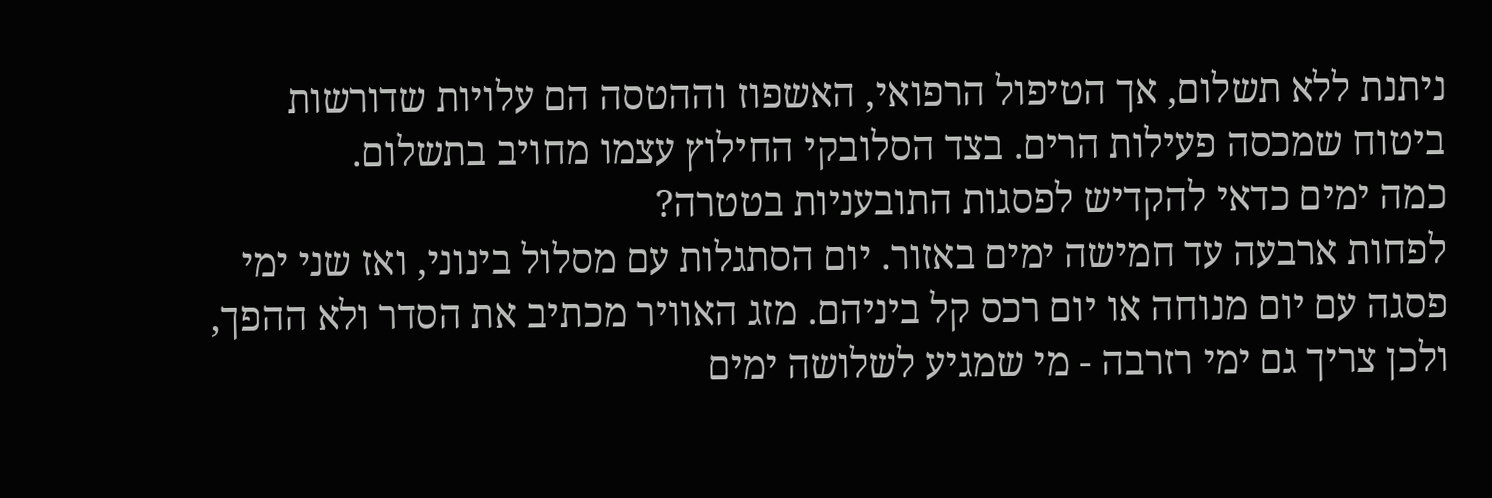ניתנת ללא תשלום, אך הטיפול הרפואי, האשפוז וההטסה הם עלויות שדורשות ביטוח שמכסה פעילות הרים. בצד הסלובקי החילוץ עצמו מחויב בתשלום.
כמה ימים כדאי להקדיש לפסגות התובעניות בטטרה?
לפחות ארבעה עד חמישה ימים באזור. יום הסתגלות עם מסלול בינוני, ואז שני ימי פסגה עם יום מנוחה או יום רכס קל ביניהם. מזג האוויר מכתיב את הסדר ולא ההפך, ולכן צריך גם ימי רזרבה - מי שמגיע לשלושה ימים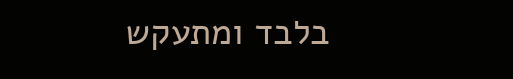בלבד ומתעקש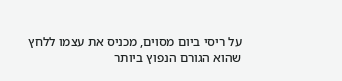על ריסי ביום מסוים, מכניס את עצמו ללחץ שהוא הגורם הנפוץ ביותר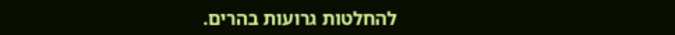להחלטות גרועות בהרים.